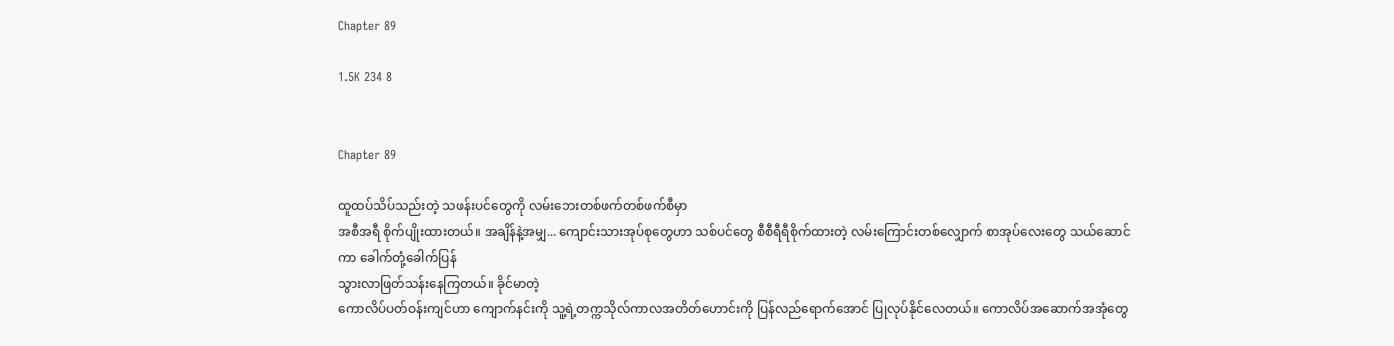Chapter 89

1.5K 234 8


Chapter 89

ထူထပ်သိပ်သည်းတဲ့ သဖန်းပင်တွေကို လမ်းဘေးတစ်ဖက်တစ်ဖက်စီမှာ
အစီအရီ စိုက်ပျိုးထားတယ်။ အချိန်နဲ့အမျှ... ကျောင်းသားအုပ်စုတွေဟာ သစ်ပင်တွေ စီစီရီရီစိုက်ထားတဲ့ လမ်းကြောင်းတစ်လျှောက် စာအုပ်လေးတွေ သယ်ဆောင်ကာ ခေါက်တုံ့ခေါက်ပြန်
သွားလာဖြတ်သန်းနေကြတယ်။ ခိုင်မာတဲ့
ကောလိပ်ပတ်ဝန်းကျင်ဟာ ကျောက်နင်းကို သူ့ရဲ့တက္ကသိုလ်ကာလအတိတ်ဟောင်းကို ပြန်လည်ရောက်အောင် ပြုလုပ်နိုင်လေတယ်။ ကောလိပ်အဆောက်အအုံတွေ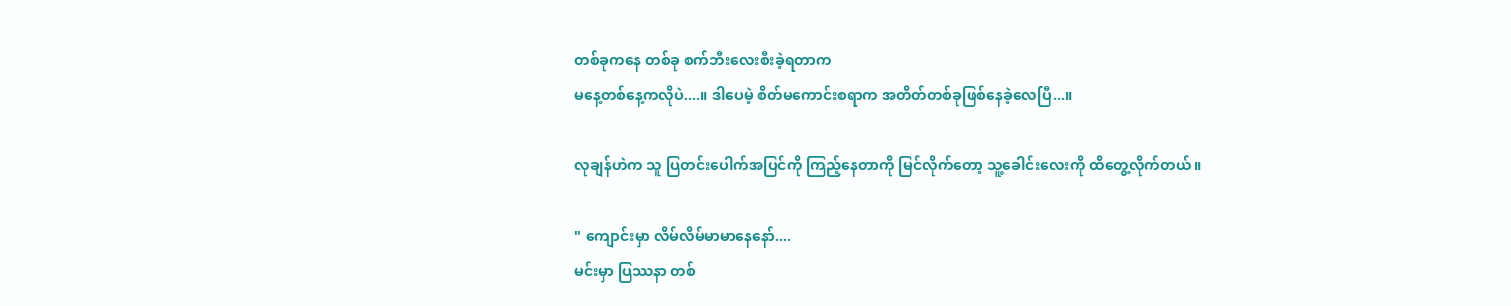တစ်ခုကနေ တစ်ခု စက်ဘီးလေးစီးခဲ့ရတာက
မနေ့တစ်နေ့ကလိုပဲ....။ ဒါပေမဲ့ စိတ်မကောင်းစရာက အတိတ်တစ်ခုဖြစ်နေခဲ့လေပြီ...။

လုချန်ဟဲက သူ ပြတင်းပေါက်အပြင်ကို ကြည့်နေတာကို မြင်လိုက်တော့ သူ့ခေါင်းလေးကို ထိတွေ့လိုက်တယ်။

" ကျောင်းမှာ လိမ်လိမ်မာမာနေနော်....
မင်းမှာ ပြဿနာ တစ်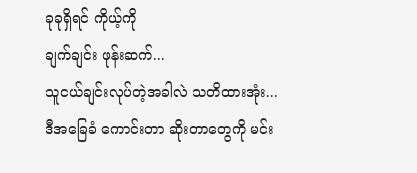ခုခုရှိရင် ကိုယ့်ကို
ချက်ချင်း ဖုန်းဆက်...
သူငယ်ချင်းလုပ်တဲ့အခါလဲ သတိထားအုံး...
ဒီအခြေခံ ကောင်းတာ ဆိုးတာတွေကို မင်း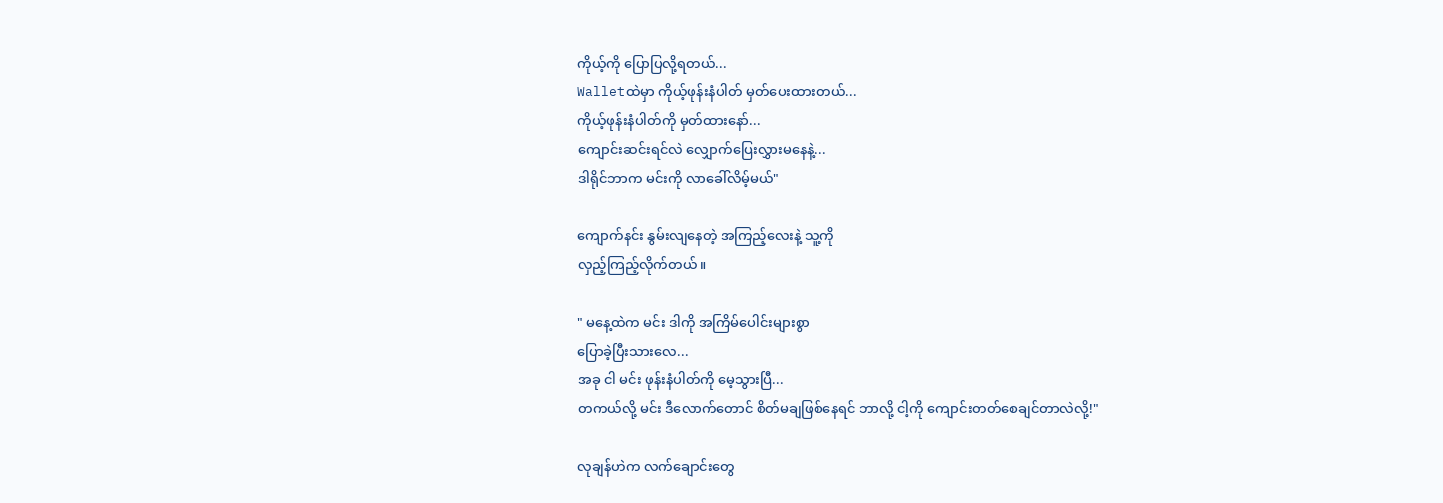ကိုယ့်ကို ပြောပြလို့ရတယ်...
Walletထဲမှာ ကိုယ့်ဖုန်းနံပါတ် မှတ်ပေးထားတယ်...
ကိုယ့်ဖုန်းနံပါတ်ကို မှတ်ထားနော်...
ကျောင်းဆင်းရင်လဲ လျှောက်ပြေးလွှားမနေနဲ့...
ဒါရိုင်ဘာက မင်းကို လာခေါ်လိမ့်မယ်"

ကျောက်နင်း နွမ်းလျနေတဲ့ အကြည့်လေးနဲ့ သူ့ကို
လှည့်ကြည့်လိုက်တယ်။

" မနေ့ထဲက မင်း ဒါကို အကြိမ်ပေါင်းများစွာ
ပြောခဲ့ပြီးသားလေ...
အခု ငါ မင်း ဖုန်းနံပါတ်ကို မေ့သွားပြီ...
တကယ်လို့ မင်း ဒီလောက်တောင် စိတ်မချဖြစ်နေရင် ဘာလို့ ငါ့ကို ကျောင်းတတ်စေချင်တာလဲလို့!"

လုချန်ဟဲက လက်ချောင်းတွေ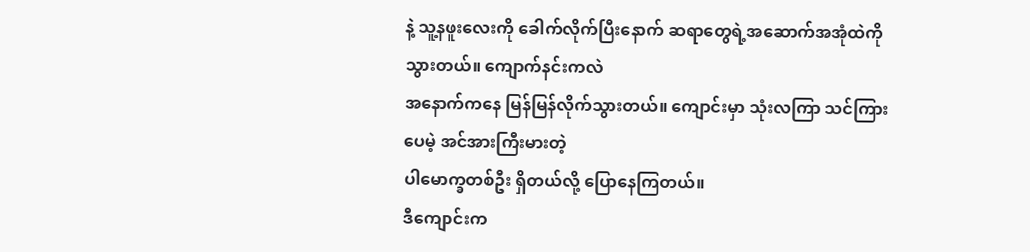နဲ့ သူ့နဖူးလေးကို ခေါက်လိုက်ပြီးနောက် ဆရာတွေရဲ့အဆောက်အအုံထဲကို
သွားတယ်။ ကျောက်နင်းကလဲ
အနောက်ကနေ မြန်မြန်လိုက်သွားတယ်။ ကျောင်းမှာ သုံးလကြာ သင်ကြားပေမဲ့ အင်အားကြီးမားတဲ့
ပါမောက္ခတစ်ဦး ရှိတယ်လို့ ပြောနေကြတယ်။
ဒီကျောင်းက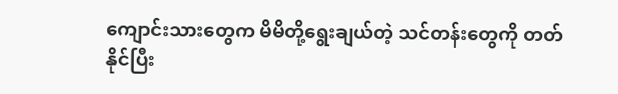ကျောင်းသားတွေက မိမိတို့ရွေးချယ်တဲ့ သင်တန်းတွေကို တတ်နိုင်ပြီး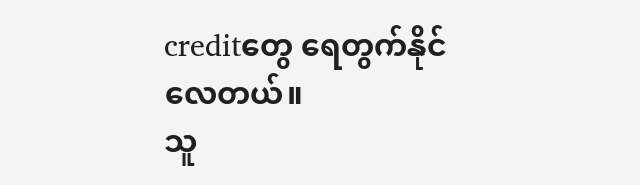creditတွေ ရေတွက်နိုင်လေတယ်။
သူ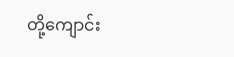တို့ကျောင်း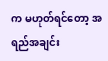က မဟုတ်ရင်တော့ အရည်အချင်း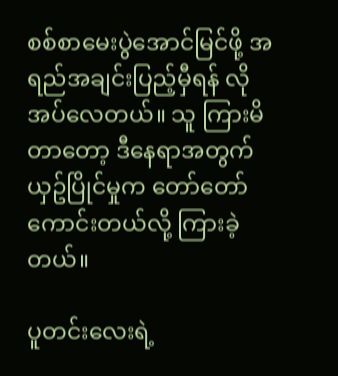စစ်စာမေးပွဲအောင်မြင်ဖို့ အရည်အချင်းပြည့်မှီရန် လိုအပ်လေတယ်။ သူ ကြားမိတာတော့ ဒီနေရာအတွက် ယှဥ်ပြိုင်မှုက တော်တော်ကောင်းတယ်လို့ ကြားခဲ့တယ်။

ပူတင်းလေးရဲ့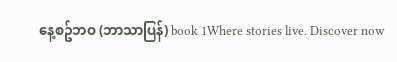နေ့စဥ်ဘဝ (ဘာသာပြန်) book 1Where stories live. Discover now